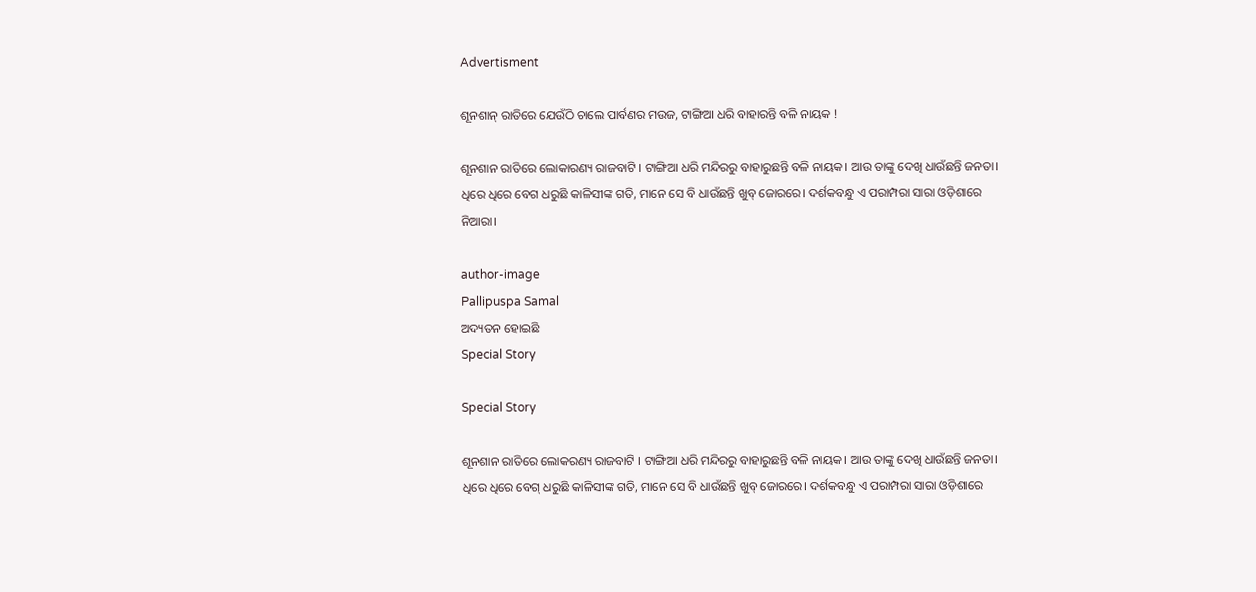Advertisment

ଶୂନଶାନ୍ ରାତିରେ ଯେଉଁଠି ଚାଲେ ପାର୍ବଣର ମଉଜ, ଟାଙ୍ଗିଆ ଧରି ବାହାରନ୍ତି ବଳି ନାୟକ !

ଶୂନଶାନ ରାତିରେ ଲୋକାରଣ୍ୟ ରାଜବାଟି । ଟାଙ୍ଗିଆ ଧରି ମନ୍ଦିରରୁ ବାହାରୁଛନ୍ତି ବଳି ନାୟକ। ଆଉ ତାଙ୍କୁ ଦେଖି ଧାଉଁଛନ୍ତି ଜନତା। ଧିରେ ଧିରେ ବେଗ ଧରୁଛି କାଳିସୀଙ୍କ ଗତି, ମାନେ ସେ ବି ଧାଉଁଛନ୍ତି ଖୁବ୍ ଜୋରରେ। ଦର୍ଶକବନ୍ଧୁ ଏ ପରାମ୍ପରା ସାରା ଓଡ଼ିଶାରେ ନିଆରା।

author-image
Pallipuspa Samal
ଅଦ୍ୟତନ ହୋଇଛି
Special Story

Special Story

ଶୂନଶାନ ରାତିରେ ଲୋକରଣ୍ୟ ରାଜବାଟି । ଟାଙ୍ଗିଆ ଧରି ମନ୍ଦିରରୁ ବାହାରୁଛନ୍ତି ବଳି ନାୟକ। ଆଉ ତାଙ୍କୁ ଦେଖି ଧାଉଁଛନ୍ତି ଜନତା। ଧିରେ ଧିରେ ବେଗ୍ ଧରୁଛି କାଳିସୀଙ୍କ ଗତି, ମାନେ ସେ ବି ଧାଉଁଛନ୍ତି ଖୁବ୍ ଜୋରରେ। ଦର୍ଶକବନ୍ଧୁ ଏ ପରାମ୍ପରା ସାରା ଓଡ଼ିଶାରେ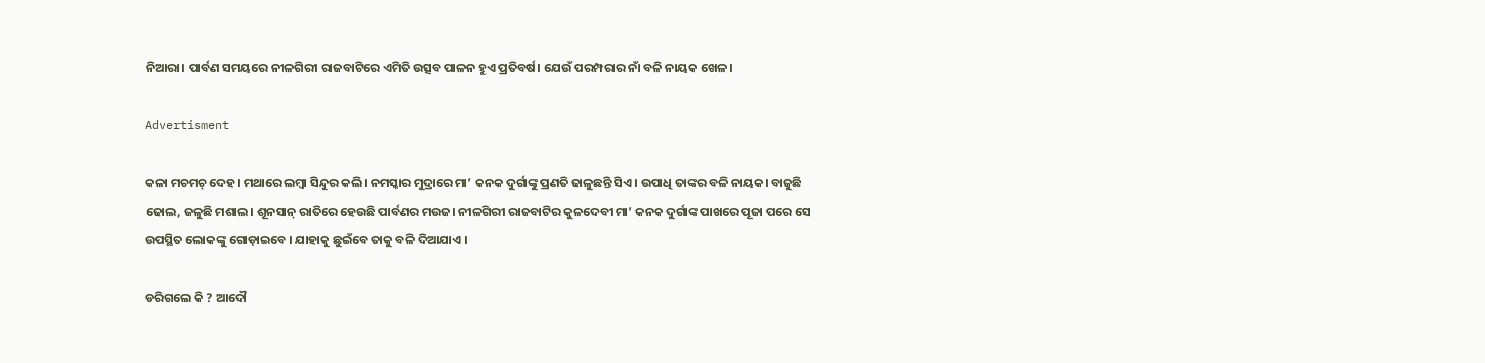ନିଆରା। ପାର୍ବଣ ସମୟରେ ନୀଳଗିରୀ ରାଜବାଟିରେ ଏମିତି ଉତ୍ସବ ପାଳନ ହୁଏ ପ୍ରତିବର୍ଷ। ଯେଉଁ ପରମ୍ପରାର ନାଁ ବଳି ନାୟକ ଖେଳ।

Advertisment

କଳା ମଚମଚ୍ ଦେହ। ମଥାରେ ଲମ୍ବା ସିନ୍ଦୁର କଲି। ନମସ୍କାର ମୁଦ୍ରାରେ ମା’ କନକ ଦୁର୍ଗାଙ୍କୁ ପ୍ରଣତି ଢାଳୁଛନ୍ତି ସିଏ। ଉପାଧି ତାଙ୍କର ବଳି ନାୟକ। ବାଜୁଛି ଢୋଲ, ଜଳୁଛି ମଶାଲ। ଶୂନସାନ୍ ରାତିରେ ହେଉଛି ପାର୍ବଣର ମଉଜ। ନୀଳଗିରୀ ରାଜବାଟିର କୁଳଦେବୀ ମା’ କନକ ଦୁର୍ଗାଙ୍କ ପାଖରେ ପୂଜା ପରେ ସେ ଉପସ୍ଥିତ ଲୋକଙ୍କୁ ଗୋଡ଼ାଇବେ । ଯାହାକୁ ଛୁଇଁବେ ତାକୁ ବଳି ଦିଆଯାଏ ।

ଡରିଗଲେ କି ? ଆଦୌ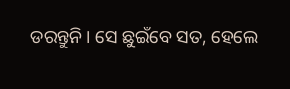ଡରନ୍ତୁନି। ସେ ଛୁଇଁବେ ସତ, ହେଲେ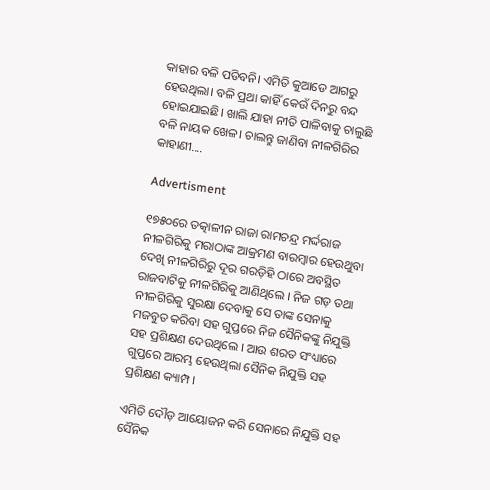କାହାର ବଳି ପଡିବନି। ଏମିତି କୁଆଡେ ଆଗରୁ ହେଉଥିଲା। ବଳି ପ୍ରଥା କାହିଁ କେଉଁ ଦିନରୁ ବନ୍ଦ ହୋଇଯାଇଛି। ଖାଲି ଯାହା ନୀତି ପାଳିବାକୁ ଚାଲୁଛି ବଳି ନାୟକ ଖେଳ। ଚାଲନ୍ତୁ ଜାଣିବା ନୀଳଗିରିର କାହାଣୀ....

Advertisment

୧୭୫୦ରେ ତତ୍କାଳୀନ ରାଜା ରାମଚନ୍ଦ୍ର ମର୍ଦ୍ଦରାଜ ନୀଳଗିରିକୁ ମରାଠାଙ୍କ ଆକ୍ରମଣ ବାରମ୍ବାର ହେଉଥୁବା ଦେଖି ନୀଳଗିରିରୁ ଦୂର ଗରଡ଼ିହି ଠାରେ ଅବସ୍ଥିତ ରାଜବାଟିକୁ ନୀଳଗିରିକୁ ଆଣିଥିଲେ । ନିଜ ଗଡ଼ ତଥା ନୀଳଗିରିକୁ ସୁରକ୍ଷା ଦେବାକୁ ସେ ତାଙ୍କ ସେନାକୁ ମଜବୁତ କରିବା ସହ ଗୁପ୍ତରେ ନିଜ ସୈନିକଙ୍କୁ ନିଯୁକ୍ତି ସହ ପ୍ରଶିକ୍ଷଣ ଦେଉଥିଲେ । ଆଉ ଶରତ ସଂଧ୍ୟାରେ ଗୁପ୍ତରେ ଆରମ୍ଭ ହେଉଥିଲା ସୈନିକ ନିଯୁକ୍ତି ସହ ପ୍ରଶିକ୍ଷଣ କ୍ୟାମ୍ପ ।

ଏମିତି ଦୌଡ଼ ଆୟୋଜନ କରି ସେନାରେ ନିଯୁକ୍ତି ସହ ସୈନିକ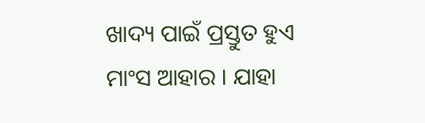ଖାଦ୍ୟ ପାଇଁ ପ୍ରସ୍ତୁତ ହୁଏ ମାଂସ ଆହାର । ଯାହା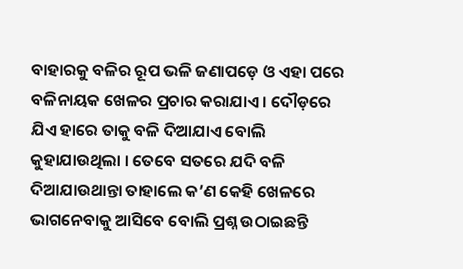ବାହାରକୁ ବଳିର ରୂପ ଭଳି ଜଣାପଡ଼େ ଓ ଏହା ପରେ ବଳିନାୟକ ଖେଳର ପ୍ରଚାର କରାଯାଏ । ଦୌଡ଼ରେ ଯିଏ ହାରେ ତାକୁ ବଳି ଦିଆଯାଏ ବୋଲି କୁହାଯାଉଥିଲା । ତେବେ ସତରେ ଯଦି ବଳି ଦିଆଯାଉଥାନ୍ତା ତାହାଲେ କ’ଣ କେହି ଖେଳରେ ଭାଗନେବାକୁ ଆସିବେ ବୋଲି ପ୍ରଶ୍ନ ଉଠାଇଛନ୍ତି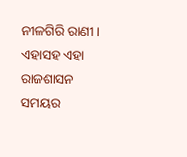ନୀଳଗିରି ରାଣୀ । ଏହାସହ ଏହା ରାଜଶାସନ ସମୟର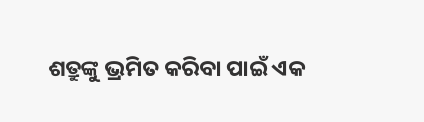ଶତ୍ରୁଙ୍କୁ ଭ୍ରମିତ କରିବା ପାଇଁ ଏକ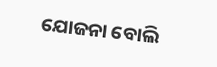ଯୋଜନା ବୋଲି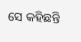ସେ କହିଛନ୍ତି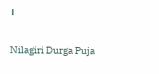।

Nilagiri Durga Puja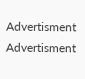Advertisment
Advertisment